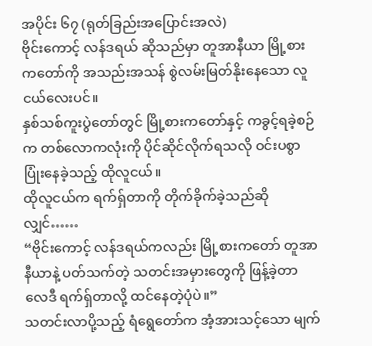အပိုင်း ၆၇ (ရုတ်ခြည်းအပြောင်းအလဲ)
ဗိုင်းကောင့် လန်ဒရယ် ဆိုသည်မှာ တူအာနီယာ မြို့စားကတော်ကို အသည်းအသန် စွဲလမ်းမြတ်နိုးနေသော လူငယ်လေးပင်။
နှစ်သစ်ကူးပွဲတော်တွင် မြို့စားကတော်နှင့် ကခွင့်ရခဲ့စဉ်က တစ်လောကလုံးကို ပိုင်ဆိုင်လိုက်ရသလို ဝင်းပစွာ ပြုံးနေခဲ့သည့် ထိုလူငယ်။
ထိုလူငယ်က ရက်ရှ်တာကို တိုက်ခိုက်ခဲ့သည်ဆိုလျှင်……
“ဗိုင်းကောင့် လန်ဒရယ်ကလည်း မြို့စားကတော် တူအာနီယာနဲ့ ပတ်သက်တဲ့ သတင်းအမှားတွေကို ဖြန့်ခဲ့တာ လေဒီ ရက်ရှ်တာလို့ ထင်နေတဲ့ပုံပဲ။”
သတင်းလာပို့သည့် ရံရွေတော်က အံ့အားသင့်သော မျက်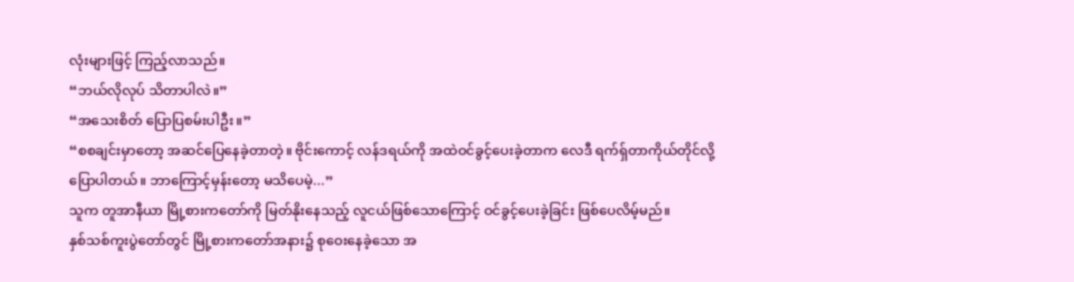လုံးများဖြင့် ကြည့်လာသည်။
“ဘယ်လိုလုပ် သိတာပါလဲ။”
“အသေးစိတ် ပြောပြစမ်းပါဦး။”
“စစချင်းမှာတော့ အဆင်ပြေနေခဲ့တာတဲ့။ ဗိုင်းကောင့် လန်ဒရယ်ကို အထဲဝင်ခွင့်ပေးခဲ့တာက လေဒီ ရက်ရှ်တာကိုယ်တိုင်လို့ ပြောပါတယ်။ ဘာကြောင့်မှန်းတော့ မသိပေမဲ့...”
သူက တူအာနီယာ မြို့စားကတော်ကို မြတ်နိုးနေသည့် လူငယ်ဖြစ်သောကြောင့် ဝင်ခွင့်ပေးခဲ့ခြင်း ဖြစ်ပေလိမ့်မည်။
နှစ်သစ်ကူးပွဲတော်တွင် မြို့စားကတော်အနား၌ စုဝေးနေခဲ့သော အ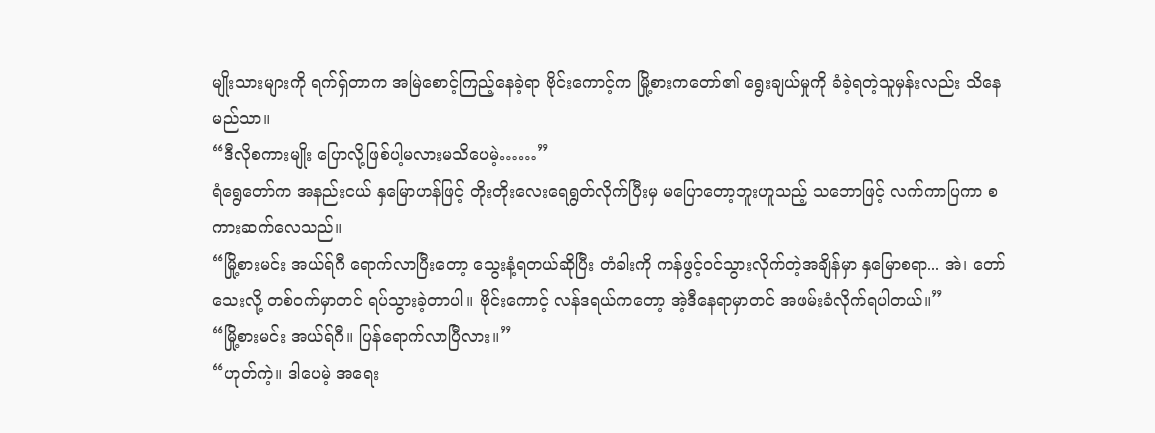မျိုးသားများကို ရက်ရှ်တာက အမြဲစောင့်ကြည့်နေခဲ့ရာ ဗိုင်းကောင့်က မြို့စားကတော်၏ ရွေးချယ်မှုကို ခံခဲ့ရတဲ့သူမှန်းလည်း သိနေမည်သာ။
“ဒီလိုစကားမျိုး ပြောလို့ဖြစ်ပါ့မလားမသိပေမဲ့……”
ရံရွေတော်က အနည်းငယ် နှမြောဟန်ဖြင့် တိုးတိုးလေးရေရွတ်လိုက်ပြီးမှ မပြောတော့ဘူးဟူသည့် သဘောဖြင့် လက်ကာပြကာ စကားဆက်လေသည်။
“မြို့စားမင်း အယ်ရ်ဂီ ရောက်လာပြီးတော့ သွေးနံ့ရတယ်ဆိုပြီး တံခါးကို ကန်ဖွင့်ဝင်သွားလိုက်တဲ့အချိန်မှာ နှမြောစရာ... အဲ၊ တော်သေးလို့ တစ်ဝက်မှာတင် ရပ်သွားခဲ့တာပါ။ ဗိုင်းကောင့် လန်ဒရယ်ကတော့ အဲ့ဒီနေရာမှာတင် အဖမ်းခံလိုက်ရပါတယ်။”
“မြို့စားမင်း အယ်ရ်ဂီ။ ပြန်ရောက်လာပြီလား။”
“ဟုတ်ကဲ့။ ဒါပေမဲ့ အရေး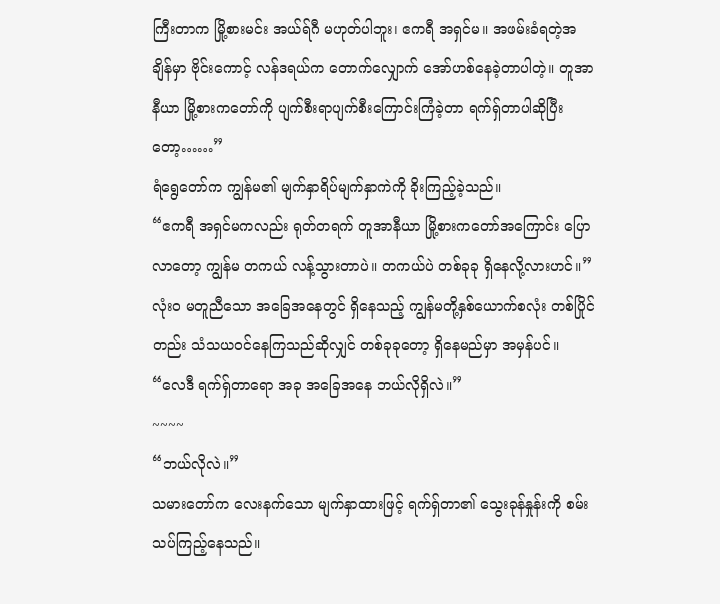ကြီးတာက မြို့စားမင်း အယ်ရ်ဂီ မဟုတ်ပါဘူး၊ ဧကရီ အရှင်မ။ အဖမ်းခံရတဲ့အချိန်မှာ ဗိုင်းကောင့် လန်ဒရယ်က တောက်လျှောက် အော်ဟစ်နေခဲ့တာပါတဲ့။ တူအာနီယာ မြို့စားကတော်ကို ပျက်စီးရာပျက်စီးကြောင်းကြံခဲ့တာ ရက်ရှ်တာပါဆိုပြီးတော့……”
ရံရွေတော်က ကျွန်မ၏ မျက်နှာရိပ်မျက်နှာကဲကို ခိုးကြည့်ခဲ့သည်။
“ဧကရီ အရှင်မကလည်း ရုတ်တရက် တူအာနီယာ မြို့စားကတော်အကြောင်း ပြောလာတော့ ကျွန်မ တကယ် လန့်သွားတာပဲ။ တကယ်ပဲ တစ်ခုခု ရှိနေလို့လားဟင်။”
လုံးဝ မတူညီသော အခြေအနေတွင် ရှိနေသည့် ကျွန်မတို့နှစ်ယောက်စလုံး တစ်ပြိုင်တည်း သံသယဝင်နေကြသည်ဆိုလျှင် တစ်ခုခုတော့ ရှိနေမည်မှာ အမှန်ပင်။
“လေဒီ ရက်ရှ်တာရော အခု အခြေအနေ ဘယ်လိုရှိလဲ။”
~~~~
“ဘယ်လိုလဲ။”
သမားတော်က လေးနက်သော မျက်နှာထားဖြင့် ရက်ရှ်တာ၏ သွေးခုန်နှုန်းကို စမ်းသပ်ကြည့်နေသည်။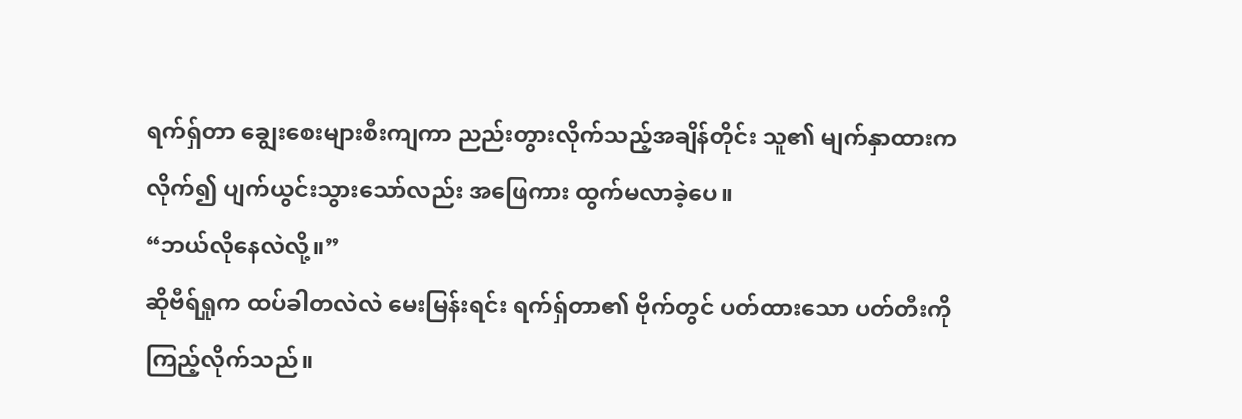ရက်ရှ်တာ ချွေးစေးများစီးကျကာ ညည်းတွားလိုက်သည့်အချိန်တိုင်း သူ၏ မျက်နှာထားက လိုက်၍ ပျက်ယွင်းသွားသော်လည်း အဖြေကား ထွက်မလာခဲ့ပေ။
“ဘယ်လိုနေလဲလို့။”
ဆိုဗီရ်ရှုက ထပ်ခါတလဲလဲ မေးမြန်းရင်း ရက်ရှ်တာ၏ ဗိုက်တွင် ပတ်ထားသော ပတ်တီးကို ကြည့်လိုက်သည်။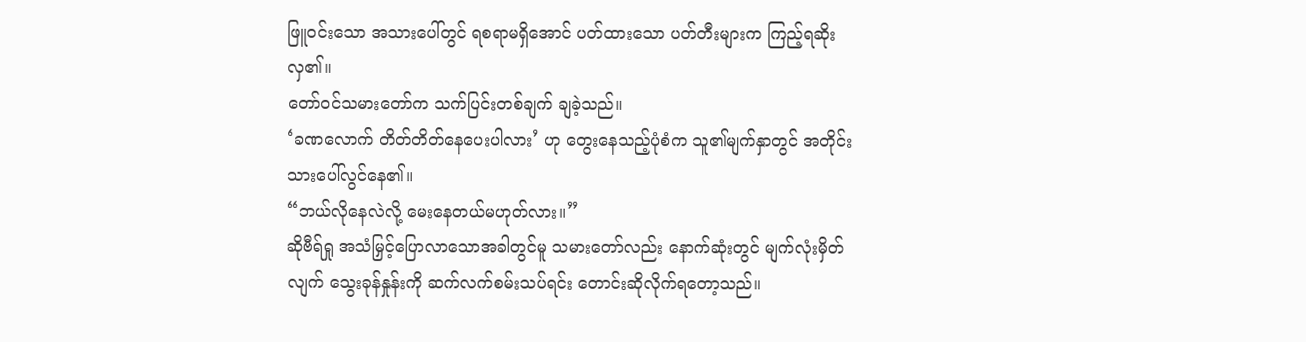ဖြူဝင်းသော အသားပေါ်တွင် ရစရာမရှိအောင် ပတ်ထားသော ပတ်တီးများက ကြည့်ရဆိုးလှ၏။
တော်ဝင်သမားတော်က သက်ပြင်းတစ်ချက် ချခဲ့သည်။
‘ခဏလောက် တိတ်တိတ်နေပေးပါလား’ ဟု တွေးနေသည့်ပုံစံက သူ၏မျက်နှာတွင် အတိုင်းသားပေါ်လွင်နေ၏။
“ဘယ်လိုနေလဲလို့ မေးနေတယ်မဟုတ်လား။”
ဆိုဗီရ်ရှု အသံမြှင့်ပြောလာသောအခါတွင်မူ သမားတော်လည်း နောက်ဆုံးတွင် မျက်လုံးမှိတ်လျက် သွေးခုန်နှုန်းကို ဆက်လက်စမ်းသပ်ရင်း တောင်းဆိုလိုက်ရတော့သည်။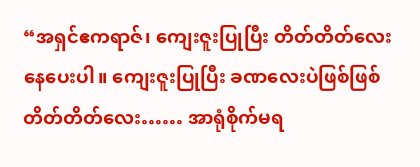“အရှင်ဧကရာဇ်၊ ကျေးဇူးပြုပြီး တိတ်တိတ်လေးနေပေးပါ။ ကျေးဇူးပြုပြီး ခဏလေးပဲဖြစ်ဖြစ် တိတ်တိတ်လေး…… အာရုံစိုက်မရ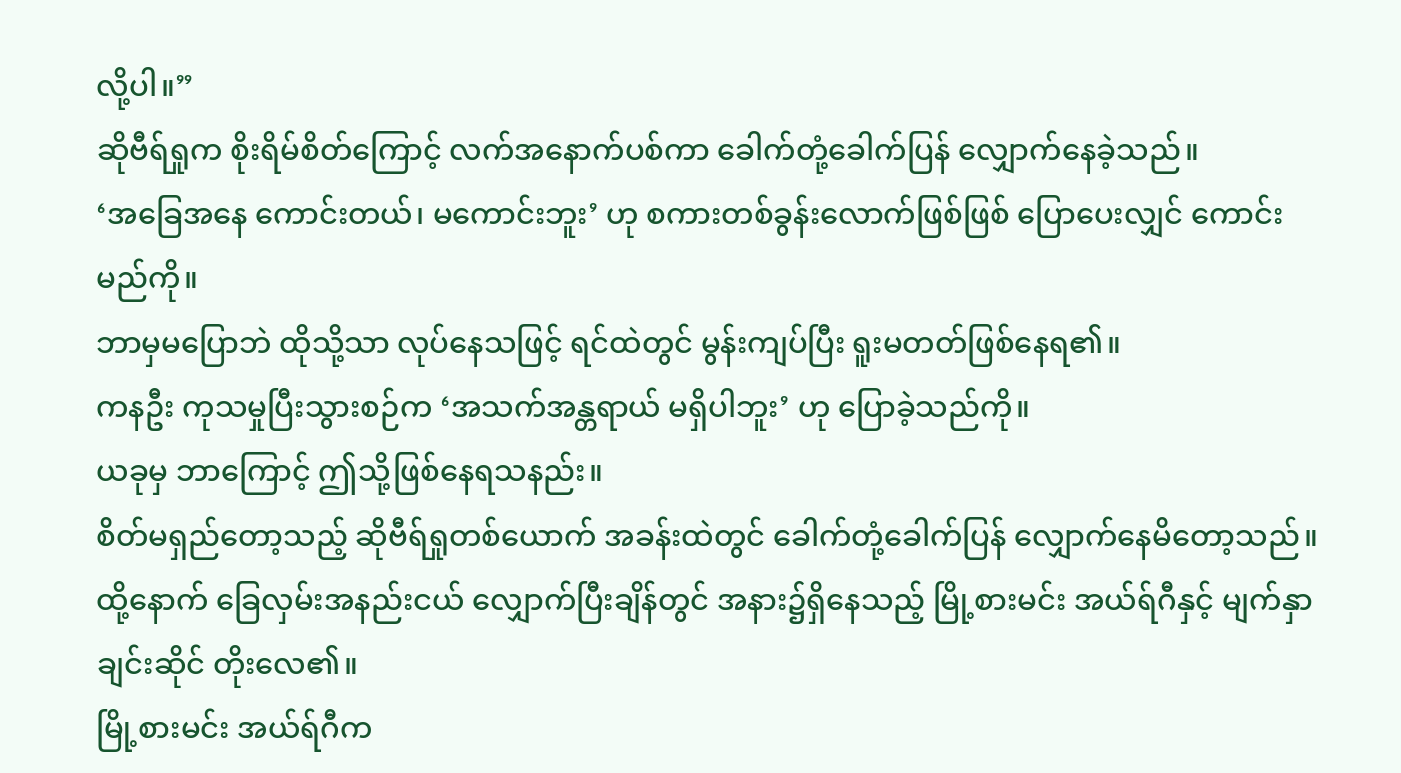လို့ပါ။”
ဆိုဗီရ်ရှုက စိုးရိမ်စိတ်ကြောင့် လက်အနောက်ပစ်ကာ ခေါက်တုံ့ခေါက်ပြန် လျှောက်နေခဲ့သည်။
‘အခြေအနေ ကောင်းတယ်၊ မကောင်းဘူး’ ဟု စကားတစ်ခွန်းလောက်ဖြစ်ဖြစ် ပြောပေးလျှင် ကောင်းမည်ကို။
ဘာမှမပြောဘဲ ထိုသို့သာ လုပ်နေသဖြင့် ရင်ထဲတွင် မွန်းကျပ်ပြီး ရူးမတတ်ဖြစ်နေရ၏။
ကနဦး ကုသမှုပြီးသွားစဉ်က ‘အသက်အန္တရာယ် မရှိပါဘူး’ ဟု ပြောခဲ့သည်ကို။
ယခုမှ ဘာကြောင့် ဤသို့ဖြစ်နေရသနည်း။
စိတ်မရှည်တော့သည့် ဆိုဗီရ်ရှုတစ်ယောက် အခန်းထဲတွင် ခေါက်တုံ့ခေါက်ပြန် လျှောက်နေမိတော့သည်။
ထို့နောက် ခြေလှမ်းအနည်းငယ် လျှောက်ပြီးချိန်တွင် အနား၌ရှိနေသည့် မြို့စားမင်း အယ်ရ်ဂီနှင့် မျက်နှာချင်းဆိုင် တိုးလေ၏။
မြို့စားမင်း အယ်ရ်ဂီက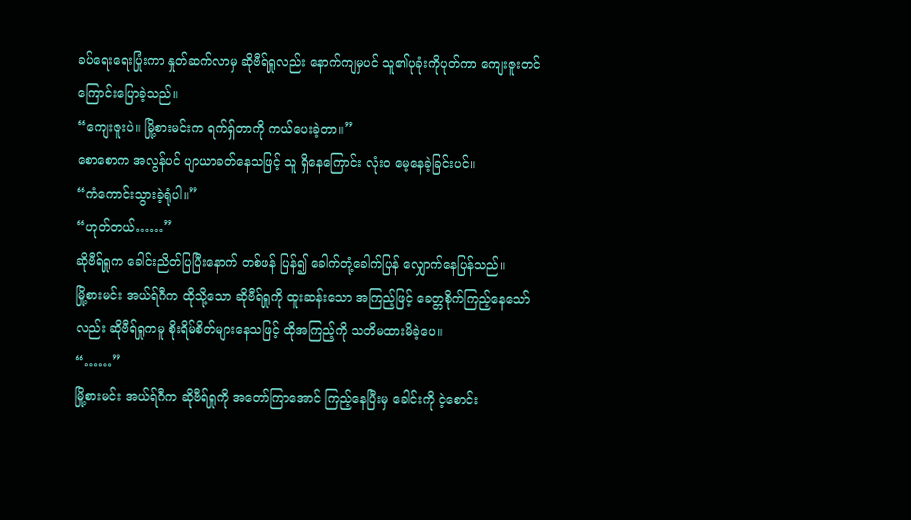ခပ်ရေးရေးပြုံးကာ နှုတ်ဆက်လာမှ ဆိုဗီရ်ရှုလည်း နောက်ကျမှပင် သူ၏ပုခုံးကိုပုတ်ကာ ကျေးဇူးတင်ကြောင်းပြောခဲ့သည်။
“ကျေးဇူးပဲ။ မြို့စားမင်းက ရက်ရှ်တာကို ကယ်ပေးခဲ့တာ။”
စောစောက အလွန်ပင် ပျာယာခတ်နေသဖြင့် သူ ရှိနေကြောင်း လုံးဝ မေ့နေခဲ့ခြင်းပင်။
“ကံကောင်းသွားခဲ့ရုံပါ။”
“ဟုတ်တယ်……”
ဆိုဗီရ်ရှုက ခေါင်းညိတ်ပြပြီးနောက် တစ်ဖန် ပြန်၍ ခေါက်တုံ့ခေါက်ပြန် လျှောက်နေပြန်သည်။
မြို့စားမင်း အယ်ရ်ဂီက ထိုသို့သော ဆိုဗီရ်ရှုကို ထူးဆန်းသော အကြည့်ဖြင့် ခေတ္တစိုက်ကြည့်နေသော်လည်း ဆိုဗီရ်ရှုကမူ စိုးရိမ်စိတ်များနေသဖြင့် ထိုအကြည့်ကို သတိမထားမိခဲ့ပေ။
“……”
မြို့စားမင်း အယ်ရ်ဂီက ဆိုဗီရ်ရှုကို အတော်ကြာအောင် ကြည့်နေပြီးမှ ခေါင်းကို ငဲ့စောင်း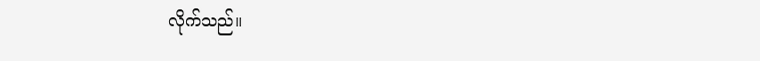လိုက်သည်။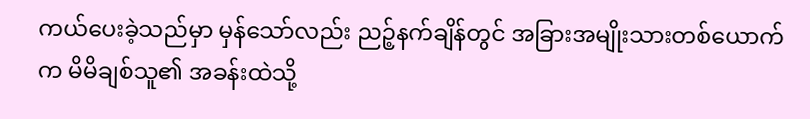ကယ်ပေးခဲ့သည်မှာ မှန်သော်လည်း ညဉ့်နက်ချိန်တွင် အခြားအမျိုးသားတစ်ယောက်က မိမိချစ်သူ၏ အခန်းထဲသို့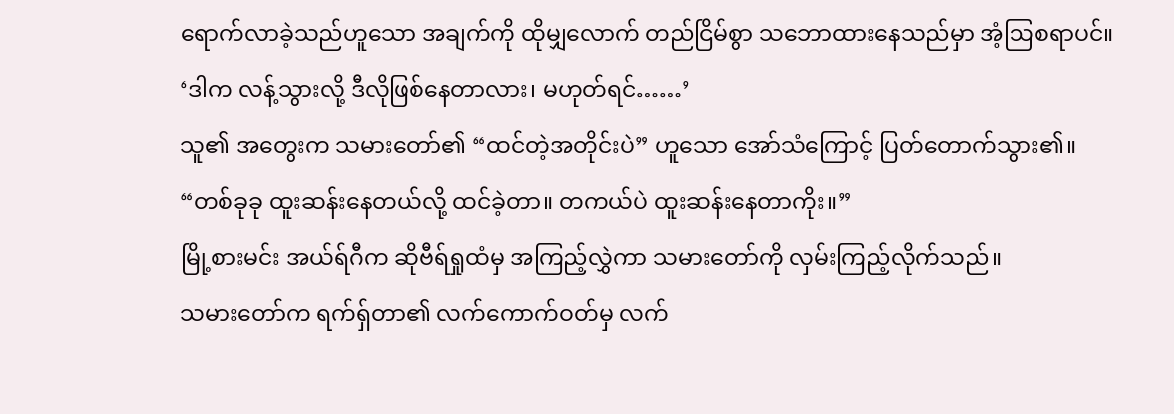ရောက်လာခဲ့သည်ဟူသော အချက်ကို ထိုမျှလောက် တည်ငြိမ်စွာ သဘောထားနေသည်မှာ အံ့ဩစရာပင်။
‘ဒါက လန့်သွားလို့ ဒီလိုဖြစ်နေတာလား၊ မဟုတ်ရင်……’
သူ၏ အတွေးက သမားတော်၏ “ထင်တဲ့အတိုင်းပဲ” ဟူသော အော်သံကြောင့် ပြတ်တောက်သွား၏။
“တစ်ခုခု ထူးဆန်းနေတယ်လို့ ထင်ခဲ့တာ။ တကယ်ပဲ ထူးဆန်းနေတာကိုး။”
မြို့စားမင်း အယ်ရ်ဂီက ဆိုဗီရ်ရှုထံမှ အကြည့်လွှဲကာ သမားတော်ကို လှမ်းကြည့်လိုက်သည်။
သမားတော်က ရက်ရှ်တာ၏ လက်ကောက်ဝတ်မှ လက်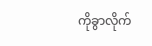ကိုခွာလိုက်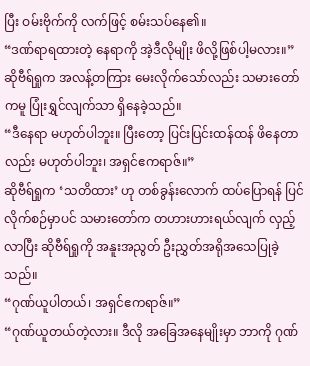ပြီး ဝမ်းဗိုက်ကို လက်ဖြင့် စမ်းသပ်နေ၏။
“ဒဏ်ရာရထားတဲ့ နေရာကို အဲ့ဒီလိုမျိုး ဖိလို့ဖြစ်ပါ့မလား။”
ဆိုဗီရ်ရှုက အလန့်တကြား မေးလိုက်သော်လည်း သမားတော်ကမူ ပြုံးရွှင်လျက်သာ ရှိနေခဲ့သည်။
“ဒီနေရာ မဟုတ်ပါဘူး။ ပြီးတော့ ပြင်းပြင်းထန်ထန် ဖိနေတာလည်း မဟုတ်ပါဘူး၊ အရှင်ဧကရာဇ်။”
ဆိုဗီရ်ရှုက ‘သတိထား’ ဟု တစ်ခွန်းလောက် ထပ်ပြောရန် ပြင်လိုက်စဉ်မှာပင် သမားတော်က တဟားဟားရယ်လျက် လှည့်လာပြီး ဆိုဗီရ်ရှုကို အနူးအညွတ် ဦးညွှတ်အရိုအသေပြုခဲ့သည်။
“ဂုဏ်ယူပါတယ်၊ အရှင်ဧကရာဇ်။”
“ဂုဏ်ယူတယ်တဲ့လား။ ဒီလို အခြေအနေမျိုးမှာ ဘာကို ဂုဏ်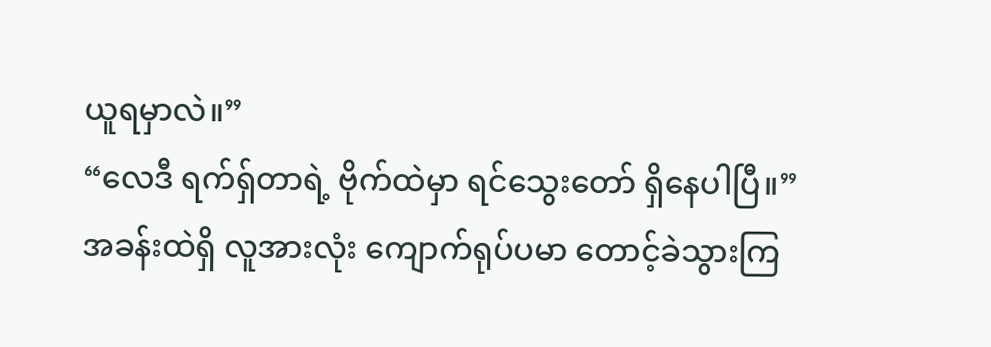ယူရမှာလဲ။”
“လေဒီ ရက်ရှ်တာရဲ့ ဗိုက်ထဲမှာ ရင်သွေးတော် ရှိနေပါပြီ။”
အခန်းထဲရှိ လူအားလုံး ကျောက်ရုပ်ပမာ တောင့်ခဲသွားကြ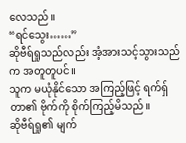လေသည်။
“ရင်သွေး……”
ဆိုဗီရ်ရှုသည်လည်း အံ့အားသင့်သွားသည်က အတူတူပင်။
သူက မယုံနိုင်သော အကြည့်ဖြင့် ရက်ရှ်တာ၏ ဗိုက်ကို စိုက်ကြည့်မိသည်။
ဆိုဗီရ်ရှု၏ မျက်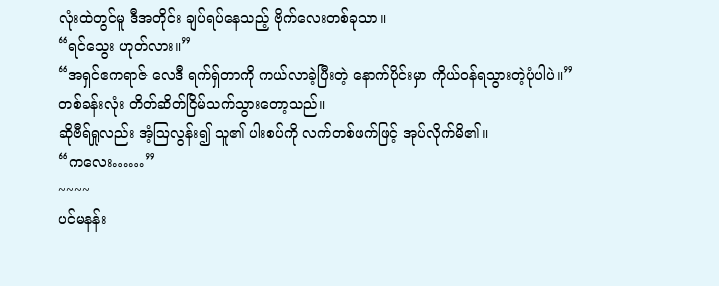လုံးထဲတွင်မူ ဒီအတိုင်း ချပ်ရပ်နေသည့် ဗိုက်လေးတစ်ခုသာ။
“ရင်သွေး ဟုတ်လား။”
“အရှင်ဧကရာဇ် လေဒီ ရက်ရှ်တာကို ကယ်လာခဲ့ပြီးတဲ့ နောက်ပိုင်းမှာ ကိုယ်ဝန်ရသွားတဲ့ပုံပါပဲ။”
တစ်ခန်းလုံး တိတ်ဆိတ်ငြိမ်သက်သွားတော့သည်။
ဆိုဗီရ်ရှုလည်း အံ့ဩလွန်း၍ သူ၏ ပါးစပ်ကို လက်တစ်ဖက်ဖြင့် အုပ်လိုက်မိ၏။
“ကလေး……”
~~~~
ပင်မနန်း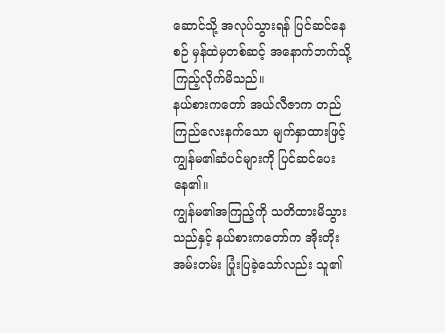ဆောင်သို့ အလုပ်သွားရန် ပြင်ဆင်နေစဉ် မှန်ထဲမှတစ်ဆင့် အနောက်ဘက်သို့ ကြည့်လိုက်မိသည်။
နယ်စားကတော် အယ်လီဇာက တည်ကြည်လေးနက်သော မျက်နှာထားဖြင့် ကျွန်မ၏ဆံပင်များကို ပြင်ဆင်ပေးနေ၏။
ကျွန်မ၏အကြည့်ကို သတိထားမိသွားသည်နှင့် နယ်စားကတော်က အိုးတိုးအမ်းတမ်း ပြုံးပြခဲ့သော်လည်း သူ၏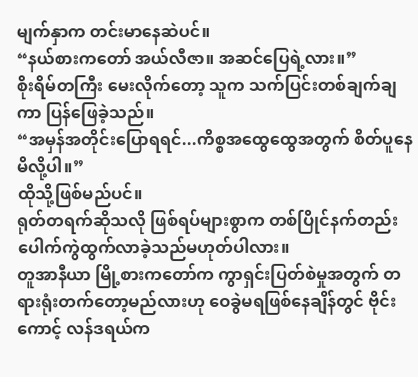မျက်နှာက တင်းမာနေဆဲပင်။
“နယ်စားကတော် အယ်လီဇာ။ အဆင်ပြေရဲ့လား။”
စိုးရိမ်တကြီး မေးလိုက်တော့ သူက သက်ပြင်းတစ်ချက်ချကာ ပြန်ဖြေခဲ့သည်။
“အမှန်အတိုင်းပြောရရင်...ကိစ္စအထွေထွေအတွက် စိတ်ပူနေမိလို့ပါ။”
ထိုသို့ဖြစ်မည်ပင်။
ရုတ်တရက်ဆိုသလို ဖြစ်ရပ်များစွာက တစ်ပြိုင်နက်တည်း ပေါက်ကွဲထွက်လာခဲ့သည်မဟုတ်ပါလား။
တူအာနီယာ မြို့စားကတော်က ကွာရှင်းပြတ်စဲမှုအတွက် တရားရုံးတက်တော့မည်လားဟု ဝေခွဲမရဖြစ်နေချိန်တွင် ဗိုင်းကောင့် လန်ဒရယ်က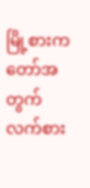မြို့စားကတော်အတွက် လက်စား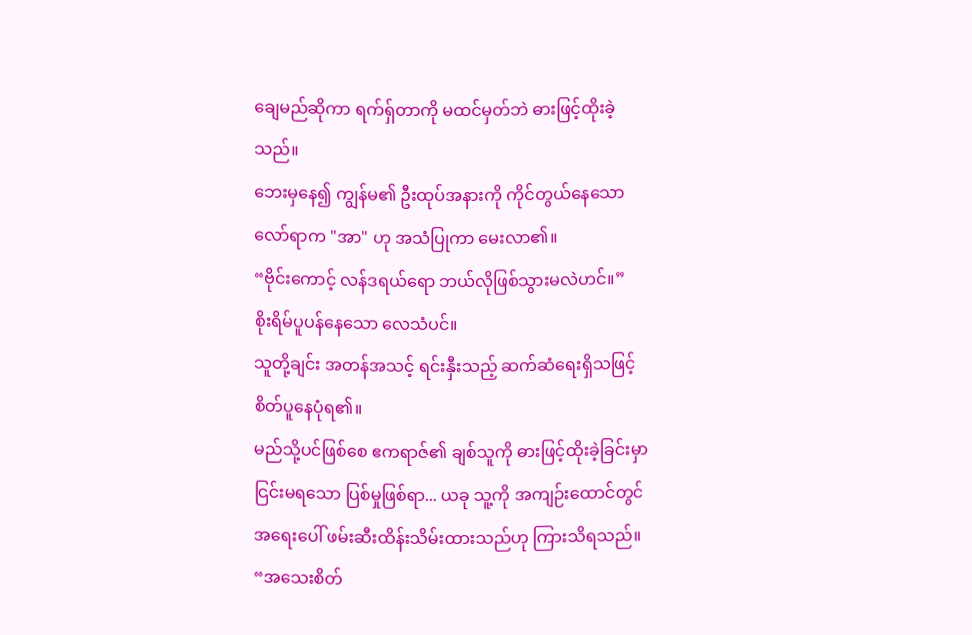ချေမည်ဆိုကာ ရက်ရှ်တာကို မထင်မှတ်ဘဲ ဓားဖြင့်ထိုးခဲ့သည်။
ဘေးမှနေ၍ ကျွန်မ၏ ဦးထုပ်အနားကို ကိုင်တွယ်နေသော လော်ရာက "အာ" ဟု အသံပြုကာ မေးလာ၏။
“ဗိုင်းကောင့် လန်ဒရယ်ရော ဘယ်လိုဖြစ်သွားမလဲဟင်။”
စိုးရိမ်ပူပန်နေသော လေသံပင်။
သူတို့ချင်း အတန်အသင့် ရင်းနှီးသည့် ဆက်ဆံရေးရှိသဖြင့် စိတ်ပူနေပုံရ၏။
မည်သို့ပင်ဖြစ်စေ ဧကရာဇ်၏ ချစ်သူကို ဓားဖြင့်ထိုးခဲ့ခြင်းမှာ ငြင်းမရသော ပြစ်မှုဖြစ်ရာ... ယခု သူ့ကို အကျဉ်းထောင်တွင် အရေးပေါ် ဖမ်းဆီးထိန်းသိမ်းထားသည်ဟု ကြားသိရသည်။
“အသေးစိတ်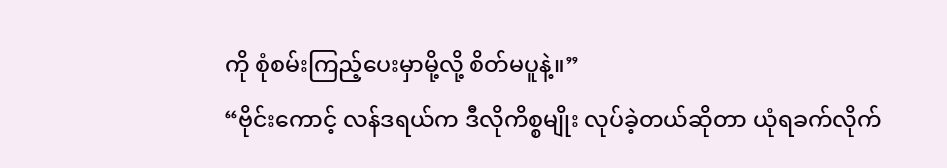ကို စုံစမ်းကြည့်ပေးမှာမို့လို့ စိတ်မပူနဲ့။”
“ဗိုင်းကောင့် လန်ဒရယ်က ဒီလိုကိစ္စမျိုး လုပ်ခဲ့တယ်ဆိုတာ ယုံရခက်လိုက်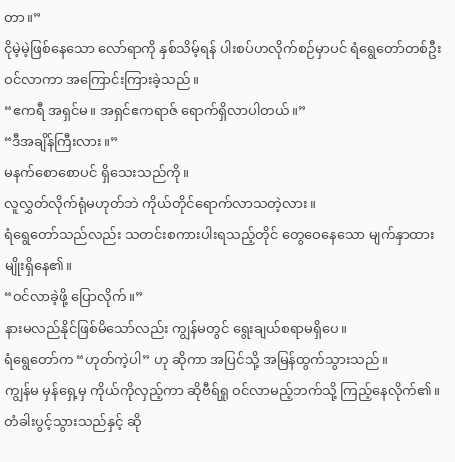တာ။”
ငိုမဲ့မဲ့ဖြစ်နေသော လော်ရာကို နှစ်သိမ့်ရန် ပါးစပ်ဟလိုက်စဉ်မှာပင် ရံရွေတော်တစ်ဦး ဝင်လာကာ အကြောင်းကြားခဲ့သည်။
“ဧကရီ အရှင်မ။ အရှင်ဧကရာဇ် ရောက်ရှိလာပါတယ်။”
“ဒီအချိန်ကြီးလား။”
မနက်စောစောပင် ရှိသေးသည်ကို။
လူလွှတ်လိုက်ရုံမဟုတ်ဘဲ ကိုယ်တိုင်ရောက်လာသတဲ့လား။
ရံရွေတော်သည်လည်း သတင်းစကားပါးရသည့်တိုင် တွေဝေနေသော မျက်နှာထားမျိုးရှိနေ၏။
“ဝင်လာခဲ့ဖို့ ပြောလိုက်။”
နားမလည်နိုင်ဖြစ်မိသော်လည်း ကျွန်မတွင် ရွေးချယ်စရာမရှိပေ။
ရံရွေတော်က “ဟုတ်ကဲ့ပါ” ဟု ဆိုကာ အပြင်သို့ အမြန်ထွက်သွားသည်။
ကျွန်မ မှန်ရှေ့မှ ကိုယ်ကိုလှည့်ကာ ဆိုဗီရ်ရှု ဝင်လာမည့်ဘက်သို့ ကြည့်နေလိုက်၏။
တံခါးပွင့်သွားသည်နှင့် ဆို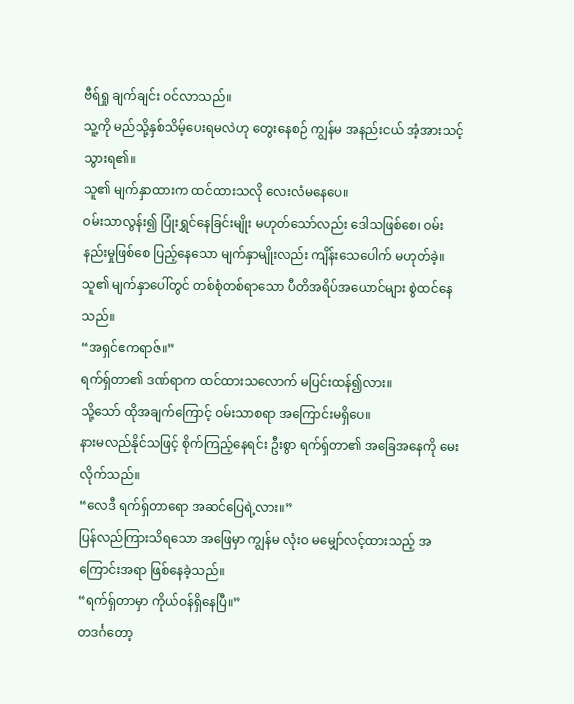ဗီရ်ရှု ချက်ချင်း ဝင်လာသည်။
သူ့ကို မည်သို့နှစ်သိမ့်ပေးရမလဲဟု တွေးနေစဉ် ကျွန်မ အနည်းငယ် အံ့အားသင့်သွားရ၏။
သူ၏ မျက်နှာထားက ထင်ထားသလို လေးလံမနေပေ။
ဝမ်းသာလွန်း၍ ပြုံးရွှင်နေခြင်းမျိုး မဟုတ်သော်လည်း ဒေါသဖြစ်စေ၊ ဝမ်းနည်းမှုဖြစ်စေ ပြည့်နေသော မျက်နှာမျိုးလည်း ကျိန်းသေပေါက် မဟုတ်ခဲ့။
သူ၏ မျက်နှာပေါ်တွင် တစ်စုံတစ်ရာသော ပီတိအရိပ်အယောင်များ စွဲထင်နေသည်။
“အရှင်ဧကရာဇ်။”
ရက်ရှ်တာ၏ ဒဏ်ရာက ထင်ထားသလောက် မပြင်းထန်၍လား။
သို့သော် ထိုအချက်ကြောင့် ဝမ်းသာစရာ အကြောင်းမရှိပေ။
နားမလည်နိုင်သဖြင့် စိုက်ကြည့်နေရင်း ဦးစွာ ရက်ရှ်တာ၏ အခြေအနေကို မေးလိုက်သည်။
“လေဒီ ရက်ရှ်တာရော အဆင်ပြေရဲ့လား။”
ပြန်လည်ကြားသိရသော အဖြေမှာ ကျွန်မ လုံးဝ မမျှော်လင့်ထားသည့် အကြောင်းအရာ ဖြစ်နေခဲ့သည်။
“ရက်ရှ်တာမှာ ကိုယ်ဝန်ရှိနေပြီ။”
တဒင်္ဂတော့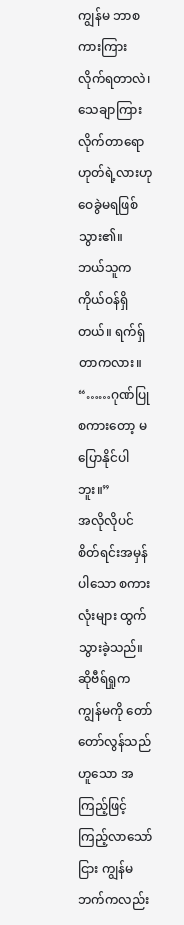ကျွန်မ ဘာစကားကြားလိုက်ရတာလဲ၊ သေချာကြားလိုက်တာရော ဟုတ်ရဲ့လားဟု ဝေခွဲမရဖြစ်သွား၏။
ဘယ်သူက ကိုယ်ဝန်ရှိတယ်။ ရက်ရှ်တာကလား။
“……ဂုဏ်ပြုစကားတော့ မပြောနိုင်ပါဘူး။”
အလိုလိုပင် စိတ်ရင်းအမှန်ပါသော စကားလုံးများ ထွက်သွားခဲ့သည်။
ဆိုဗီရ်ရှုက ကျွန်မကို တော်တော်လွန်သည်ဟူသော အကြည့်ဖြင့် ကြည့်လာသော်ငြား ကျွန်မဘက်ကလည်း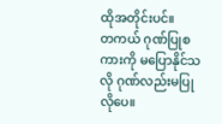ထိုအတိုင်းပင်။
တကယ် ဂုဏ်ပြုစကားကို မပြောနိုင်သလို ဂုဏ်လည်းမပြုလိုပေ။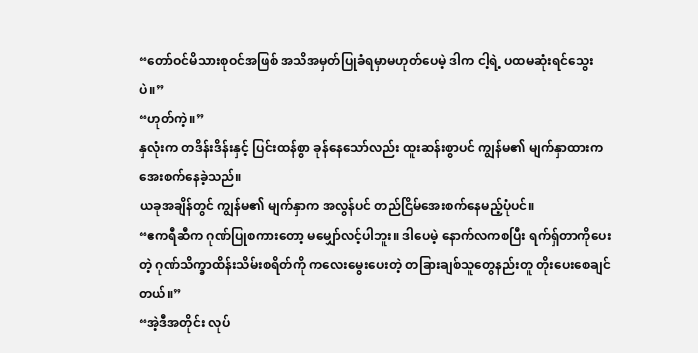“တော်ဝင်မိသားစုဝင်အဖြစ် အသိအမှတ်ပြုခံရမှာမဟုတ်ပေမဲ့ ဒါက ငါ့ရဲ့ ပထမဆုံးရင်သွေးပဲ။”
“ဟုတ်ကဲ့။”
နှလုံးက တဒိန်းဒိန်းနှင့် ပြင်းထန်စွာ ခုန်နေသော်လည်း ထူးဆန်းစွာပင် ကျွန်မ၏ မျက်နှာထားက အေးစက်နေခဲ့သည်။
ယခုအချိန်တွင် ကျွန်မ၏ မျက်နှာက အလွန်ပင် တည်ငြိမ်အေးစက်နေမည့်ပုံပင်။
“ဧကရီဆီက ဂုဏ်ပြုစကားတော့ မမျှော်လင့်ပါဘူး။ ဒါပေမဲ့ နောက်လကစပြီး ရက်ရှ်တာကိုပေးတဲ့ ဂုဏ်သိက္ခာထိန်းသိမ်းစရိတ်ကို ကလေးမွေးပေးတဲ့ တခြားချစ်သူတွေနည်းတူ တိုးပေးစေချင်တယ်။”
“အဲ့ဒီအတိုင်း လုပ်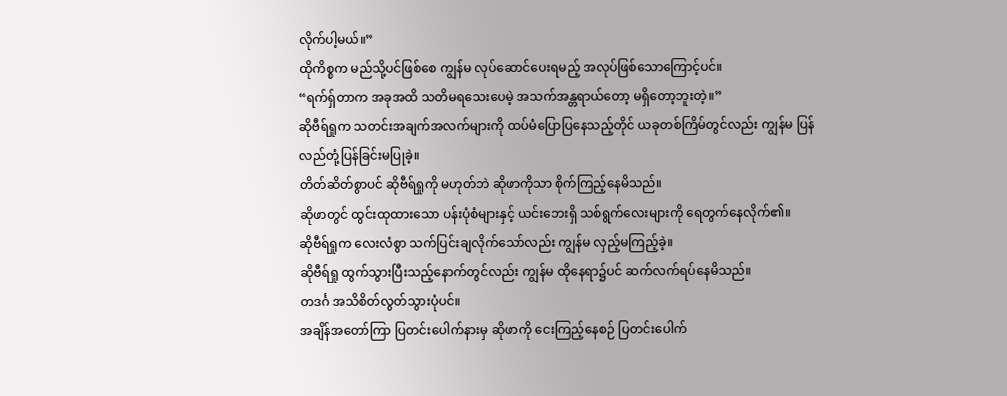လိုက်ပါ့မယ်။”
ထိုကိစ္စက မည်သို့ပင်ဖြစ်စေ ကျွန်မ လုပ်ဆောင်ပေးရမည့် အလုပ်ဖြစ်သောကြောင့်ပင်။
“ရက်ရှ်တာက အခုအထိ သတိမရသေးပေမဲ့ အသက်အန္တရာယ်တော့ မရှိတော့ဘူးတဲ့။”
ဆိုဗီရ်ရှုက သတင်းအချက်အလက်များကို ထပ်မံပြောပြနေသည့်တိုင် ယခုတစ်ကြိမ်တွင်လည်း ကျွန်မ ပြန်လည်တုံ့ပြန်ခြင်းမပြုခဲ့။
တိတ်ဆိတ်စွာပင် ဆိုဗီရ်ရှုကို မဟုတ်ဘဲ ဆိုဖာကိုသာ စိုက်ကြည့်နေမိသည်။
ဆိုဖာတွင် ထွင်းထုထားသော ပန်းပုံစံများနှင့် ယင်းဘေးရှိ သစ်ရွက်လေးများကို ရေတွက်နေလိုက်၏။
ဆိုဗီရ်ရှုက လေးလံစွာ သက်ပြင်းချလိုက်သော်လည်း ကျွန်မ လှည့်မကြည့်ခဲ့။
ဆိုဗီရ်ရှု ထွက်သွားပြီးသည့်နောက်တွင်လည်း ကျွန်မ ထိုနေရာ၌ပင် ဆက်လက်ရပ်နေမိသည်။
တဒင်္ဂ အသိစိတ်လွတ်သွားပုံပင်။
အချိန်အတော်ကြာ ပြတင်းပေါက်နားမှ ဆိုဖာကို ငေးကြည့်နေစဉ် ပြတင်းပေါက်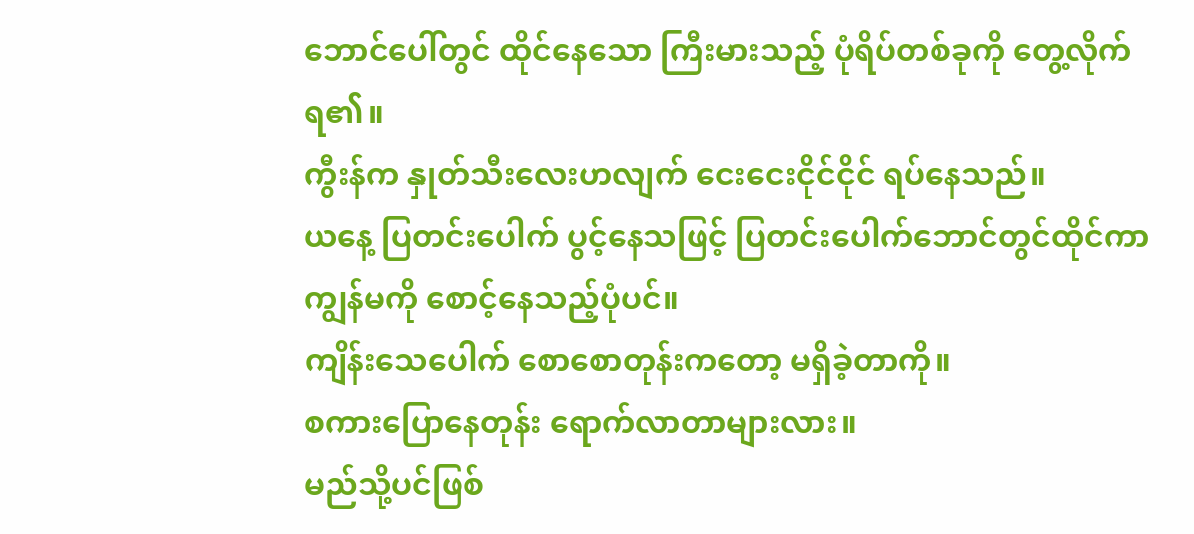ဘောင်ပေါ်တွင် ထိုင်နေသော ကြီးမားသည့် ပုံရိပ်တစ်ခုကို တွေ့လိုက်ရ၏။
ကွီးန်က နှုတ်သီးလေးဟလျက် ငေးငေးငိုင်ငိုင် ရပ်နေသည်။
ယနေ့ ပြတင်းပေါက် ပွင့်နေသဖြင့် ပြတင်းပေါက်ဘောင်တွင်ထိုင်ကာ ကျွန်မကို စောင့်နေသည့်ပုံပင်။
ကျိန်းသေပေါက် စောစောတုန်းကတော့ မရှိခဲ့တာကို။
စကားပြောနေတုန်း ရောက်လာတာများလား။
မည်သို့ပင်ဖြစ်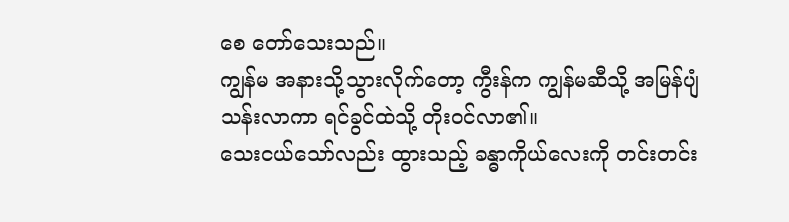စေ တော်သေးသည်။
ကျွန်မ အနားသို့သွားလိုက်တော့ ကွီးန်က ကျွန်မဆီသို့ အမြန်ပျံသန်းလာကာ ရင်ခွင်ထဲသို့ တိုးဝင်လာ၏။
သေးငယ်သော်လည်း ထွားသည့် ခန္ဓာကိုယ်လေးကို တင်းတင်း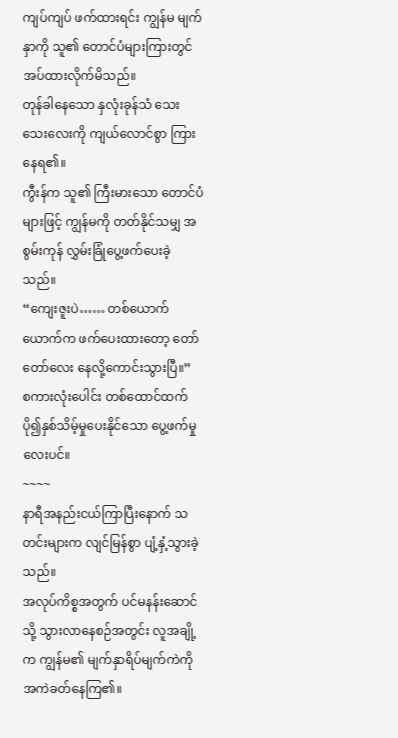ကျပ်ကျပ် ဖက်ထားရင်း ကျွန်မ မျက်နှာကို သူ၏ တောင်ပံများကြားတွင် အပ်ထားလိုက်မိသည်။
တုန်ခါနေသော နှလုံးခုန်သံ သေးသေးလေးကို ကျယ်လောင်စွာ ကြားနေရ၏။
ကွီးန်က သူ၏ ကြီးမားသော တောင်ပံများဖြင့် ကျွန်မကို တတ်နိုင်သမျှ အစွမ်းကုန် လွှမ်းခြုံပွေ့ဖက်ပေးခဲ့သည်။
“ကျေးဇူးပဲ…… တစ်ယောက်ယောက်က ဖက်ပေးထားတော့ တော်တော်လေး နေလို့ကောင်းသွားပြီ။”
စကားလုံးပေါင်း တစ်ထောင်ထက် ပို၍နှစ်သိမ့်မှုပေးနိုင်သော ပွေ့ဖက်မှုလေးပင်။
~~~~
နာရီအနည်းငယ်ကြာပြီးနောက် သတင်းများက လျင်မြန်စွာ ပျံ့နှံ့သွားခဲ့သည်။
အလုပ်ကိစ္စအတွက် ပင်မနန်းဆောင်သို့ သွားလာနေစဉ်အတွင်း လူအချို့က ကျွန်မ၏ မျက်နှာရိပ်မျက်ကဲကို အကဲခတ်နေကြ၏။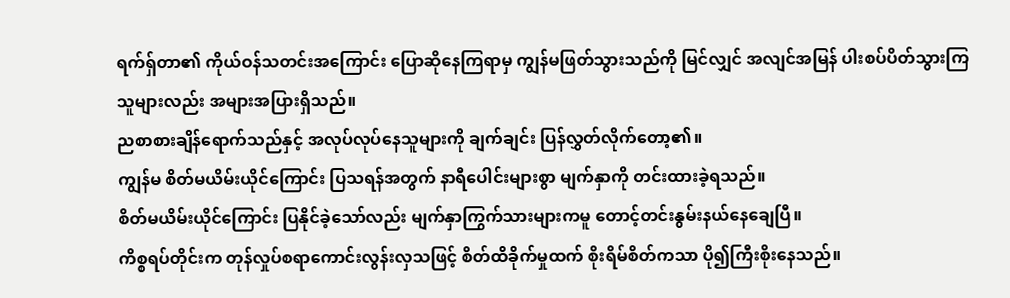ရက်ရှ်တာ၏ ကိုယ်ဝန်သတင်းအကြောင်း ပြောဆိုနေကြရာမှ ကျွန်မဖြတ်သွားသည်ကို မြင်လျှင် အလျင်အမြန် ပါးစပ်ပိတ်သွားကြသူများလည်း အများအပြားရှိသည်။
ညစာစားချိန်ရောက်သည်နှင့် အလုပ်လုပ်နေသူများကို ချက်ချင်း ပြန်လွှတ်လိုက်တော့၏။
ကျွန်မ စိတ်မယိမ်းယိုင်ကြောင်း ပြသရန်အတွက် နာရီပေါင်းများစွာ မျက်နှာကို တင်းထားခဲ့ရသည်။
စိတ်မယိမ်းယိုင်ကြောင်း ပြနိုင်ခဲ့သော်လည်း မျက်နှာကြွက်သားများကမူ တောင့်တင်းနွမ်းနယ်နေချေပြီ။
ကိစ္စရပ်တိုင်းက တုန်လှုပ်စရာကောင်းလွန်းလှသဖြင့် စိတ်ထိခိုက်မှုထက် စိုးရိမ်စိတ်ကသာ ပို၍ကြီးစိုးနေသည်။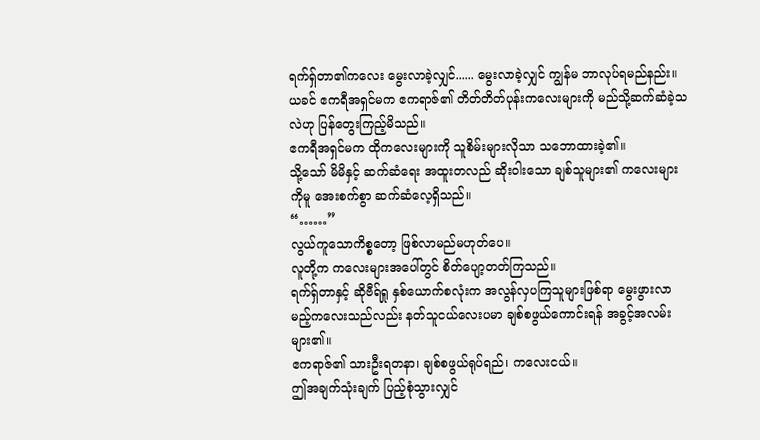ရက်ရှ်တာ၏ကလေး မွေးလာခဲ့လျှင်...... မွေးလာခဲ့လျှင် ကျွန်မ ဘာလုပ်ရမည်နည်း။
ယခင် ဧကရီအရှင်မက ဧကရာဇ်၏ တိတ်တိတ်ပုန်းကလေးများကို မည်သို့ဆက်ဆံခဲ့သလဲဟု ပြန်တွေးကြည့်မိသည်။
ဧကရီအရှင်မက ထိုကလေးများကို သူစိမ်းများလိုသာ သဘောထားခဲ့၏။
သို့သော် မိမိနှင့် ဆက်ဆံရေး အထူးတလည် ဆိုးဝါးသော ချစ်သူများ၏ ကလေးများကိုမူ အေးစက်စွာ ဆက်ဆံလေ့ရှိသည်။
“……”
လွယ်ကူသောကိစ္စတော့ ဖြစ်လာမည်မဟုတ်ပေ။
လူတို့က ကလေးများအပေါ်တွင် စိတ်ပျော့တတ်ကြသည်။
ရက်ရှ်တာနှင့် ဆိုဗီရ်ရှု နှစ်ယောက်စလုံးက အလွန်လှပကြသူများဖြစ်ရာ မွေးဖွားလာမည့်ကလေးသည်လည်း နတ်သူငယ်လေးပမာ ချစ်စဖွယ်ကောင်းရန် အခွင့်အလမ်းများ၏။
ဧကရာဇ်၏ သားဦးရတနာ၊ ချစ်စဖွယ်ရုပ်ရည်၊ ကလေးငယ်။
ဤအချက်သုံးချက် ပြည့်စုံသွားလျှင်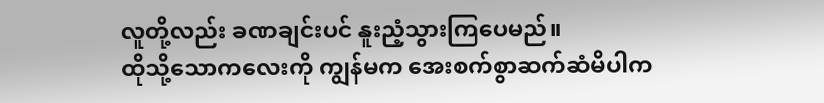လူတို့လည်း ခဏချင်းပင် နူးညံ့သွားကြပေမည်။
ထိုသို့သောကလေးကို ကျွန်မက အေးစက်စွာဆက်ဆံမိပါက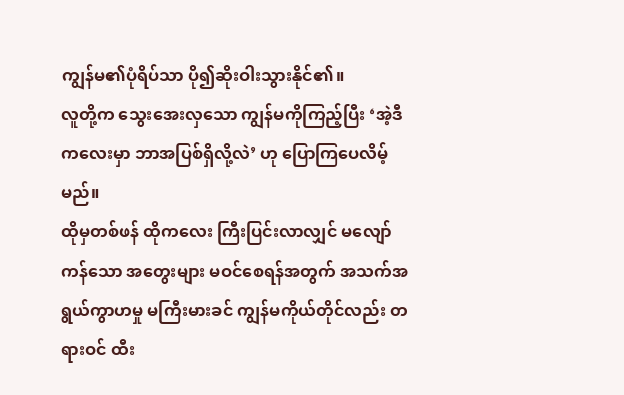ကျွန်မ၏ပုံရိပ်သာ ပို၍ဆိုးဝါးသွားနိုင်၏။
လူတို့က သွေးအေးလှသော ကျွန်မကိုကြည့်ပြီး ‘အဲ့ဒီကလေးမှာ ဘာအပြစ်ရှိလို့လဲ’ ဟု ပြောကြပေလိမ့်မည်။
ထိုမှတစ်ဖန် ထိုကလေး ကြီးပြင်းလာလျှင် မလျော်ကန်သော အတွေးများ မဝင်စေရန်အတွက် အသက်အရွယ်ကွာဟမှု မကြီးမားခင် ကျွန်မကိုယ်တိုင်လည်း တရားဝင် ထီး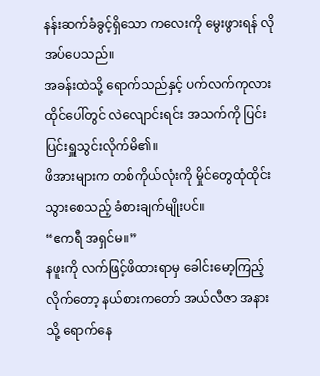နန်းဆက်ခံခွင့်ရှိသော ကလေးကို မွေးဖွားရန် လိုအပ်ပေသည်။
အခန်းထဲသို့ ရောက်သည်နှင့် ပက်လက်ကုလားထိုင်ပေါ်တွင် လဲလျောင်းရင်း အသက်ကို ပြင်းပြင်းရှူသွင်းလိုက်မိ၏။
ဖိအားများက တစ်ကိုယ်လုံးကို မှိုင်တွေထုံထိုင်းသွားစေသည့် ခံစားချက်မျိုးပင်။
“ဧကရီ အရှင်မ။”
နဖူးကို လက်ဖြင့်ဖိထားရာမှ ခေါင်းမော့ကြည့်လိုက်တော့ နယ်စားကတော် အယ်လီဇာ အနားသို့ ရောက်နေ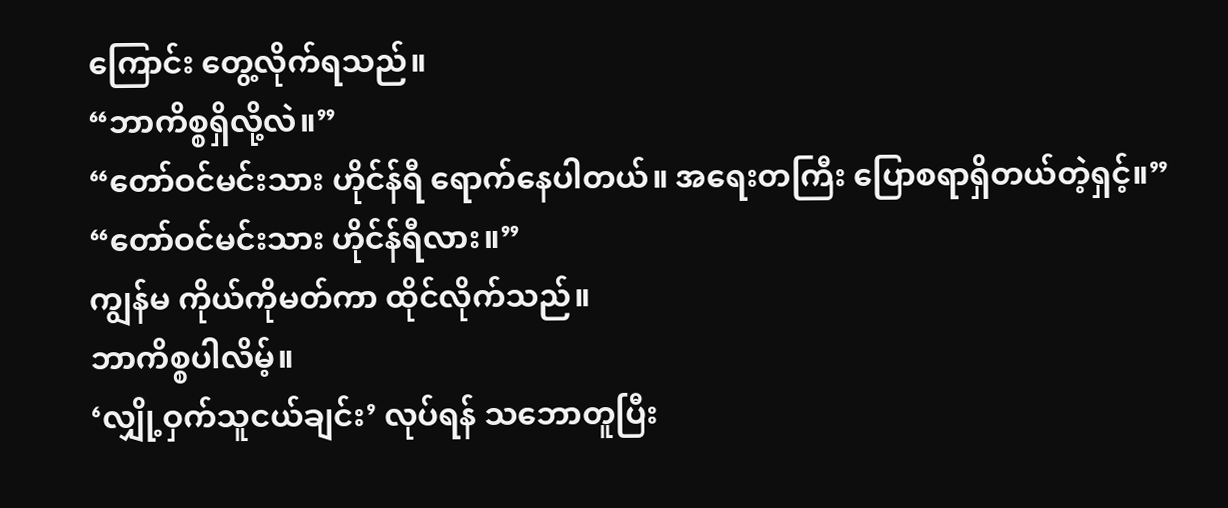ကြောင်း တွေ့လိုက်ရသည်။
“ဘာကိစ္စရှိလို့လဲ။”
“တော်ဝင်မင်းသား ဟိုင်န်ရီ ရောက်နေပါတယ်။ အရေးတကြီး ပြောစရာရှိတယ်တဲ့ရှင့်။”
“တော်ဝင်မင်းသား ဟိုင်န်ရီလား။”
ကျွန်မ ကိုယ်ကိုမတ်ကာ ထိုင်လိုက်သည်။
ဘာကိစ္စပါလိမ့်။
‘လျှို့ဝှက်သူငယ်ချင်း’ လုပ်ရန် သဘောတူပြီး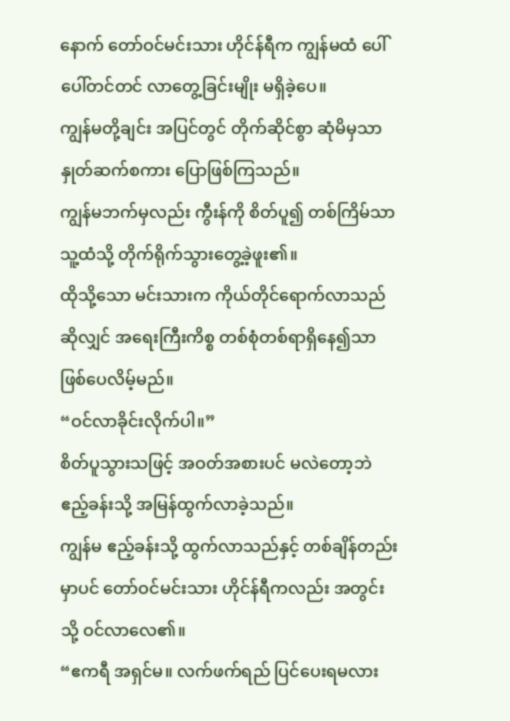နောက် တော်ဝင်မင်းသား ဟိုင်န်ရီက ကျွန်မထံ ပေါ်ပေါ်တင်တင် လာတွေ့ခြင်းမျိုး မရှိခဲ့ပေ။
ကျွန်မတို့ချင်း အပြင်တွင် တိုက်ဆိုင်စွာ ဆုံမိမှသာ နှုတ်ဆက်စကား ပြောဖြစ်ကြသည်။
ကျွန်မဘက်မှလည်း ကွီးန်ကို စိတ်ပူ၍ တစ်ကြိမ်သာ သူ့ထံသို့ တိုက်ရိုက်သွားတွေ့ခဲ့ဖူး၏။
ထိုသို့သော မင်းသားက ကိုယ်တိုင်ရောက်လာသည်ဆိုလျှင် အရေးကြီးကိစ္စ တစ်စုံတစ်ရာရှိနေ၍သာ ဖြစ်ပေလိမ့်မည်။
“ဝင်လာခိုင်းလိုက်ပါ။”
စိတ်ပူသွားသဖြင့် အဝတ်အစားပင် မလဲတော့ဘဲ ဧည့်ခန်းသို့ အမြန်ထွက်လာခဲ့သည်။
ကျွန်မ ဧည့်ခန်းသို့ ထွက်လာသည်နှင့် တစ်ချိန်တည်းမှာပင် တော်ဝင်မင်းသား ဟိုင်န်ရီကလည်း အတွင်းသို့ ဝင်လာလေ၏။
“ဧကရီ အရှင်မ။ လက်ဖက်ရည် ပြင်ပေးရမလား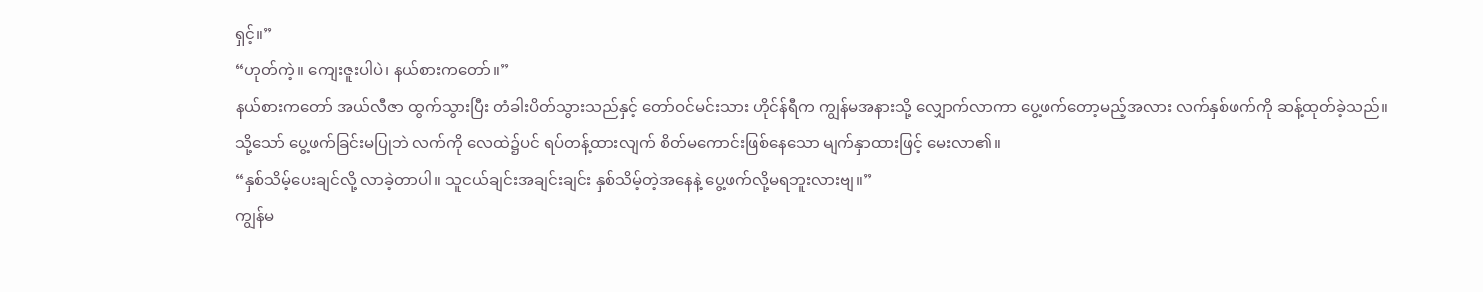ရှင့်။”
“ဟုတ်ကဲ့။ ကျေးဇူးပါပဲ၊ နယ်စားကတော်။”
နယ်စားကတော် အယ်လီဇာ ထွက်သွားပြီး တံခါးပိတ်သွားသည်နှင့် တော်ဝင်မင်းသား ဟိုင်န်ရီက ကျွန်မအနားသို့ လျှောက်လာကာ ပွေ့ဖက်တော့မည့်အလား လက်နှစ်ဖက်ကို ဆန့်ထုတ်ခဲ့သည်။
သို့သော် ပွေ့ဖက်ခြင်းမပြုဘဲ လက်ကို လေထဲ၌ပင် ရပ်တန့်ထားလျက် စိတ်မကောင်းဖြစ်နေသော မျက်နှာထားဖြင့် မေးလာ၏။
“နှစ်သိမ့်ပေးချင်လို့ လာခဲ့တာပါ။ သူငယ်ချင်းအချင်းချင်း နှစ်သိမ့်တဲ့အနေနဲ့ ပွေ့ဖက်လို့မရဘူးလားဗျ။”
ကျွန်မ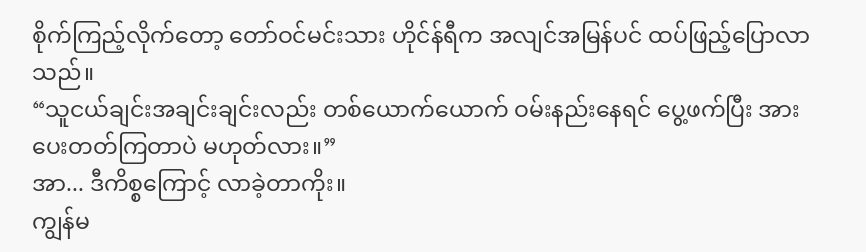စိုက်ကြည့်လိုက်တော့ တော်ဝင်မင်းသား ဟိုင်န်ရီက အလျင်အမြန်ပင် ထပ်ဖြည့်ပြောလာသည်။
“သူငယ်ချင်းအချင်းချင်းလည်း တစ်ယောက်ယောက် ဝမ်းနည်းနေရင် ပွေ့ဖက်ပြီး အားပေးတတ်ကြတာပဲ မဟုတ်လား။”
အာ... ဒီကိစ္စကြောင့် လာခဲ့တာကိုး။
ကျွန်မ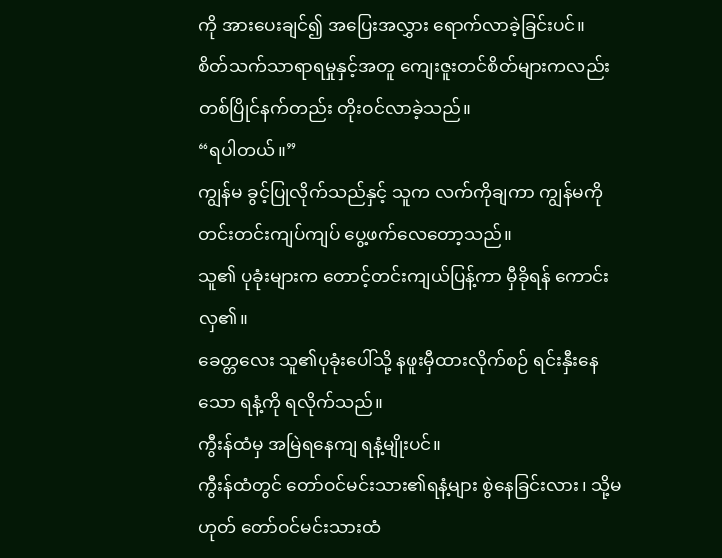ကို အားပေးချင်၍ အပြေးအလွှား ရောက်လာခဲ့ခြင်းပင်။
စိတ်သက်သာရာရမှုနှင့်အတူ ကျေးဇူးတင်စိတ်များကလည်း တစ်ပြိုင်နက်တည်း တိုးဝင်လာခဲ့သည်။
“ရပါတယ်။”
ကျွန်မ ခွင့်ပြုလိုက်သည်နှင့် သူက လက်ကိုချကာ ကျွန်မကို တင်းတင်းကျပ်ကျပ် ပွေ့ဖက်လေတော့သည်။
သူ၏ ပုခုံးများက တောင့်တင်းကျယ်ပြန့်ကာ မှီခိုရန် ကောင်းလှ၏။
ခေတ္တလေး သူ၏ပုခုံးပေါ်သို့ နဖူးမှီထားလိုက်စဉ် ရင်းနှီးနေသော ရနံ့ကို ရလိုက်သည်။
ကွီးန်ထံမှ အမြဲရနေကျ ရနံ့မျိုးပင်။
ကွီးန်ထံတွင် တော်ဝင်မင်းသား၏ရနံ့များ စွဲနေခြင်းလား၊ သို့မဟုတ် တော်ဝင်မင်းသားထံ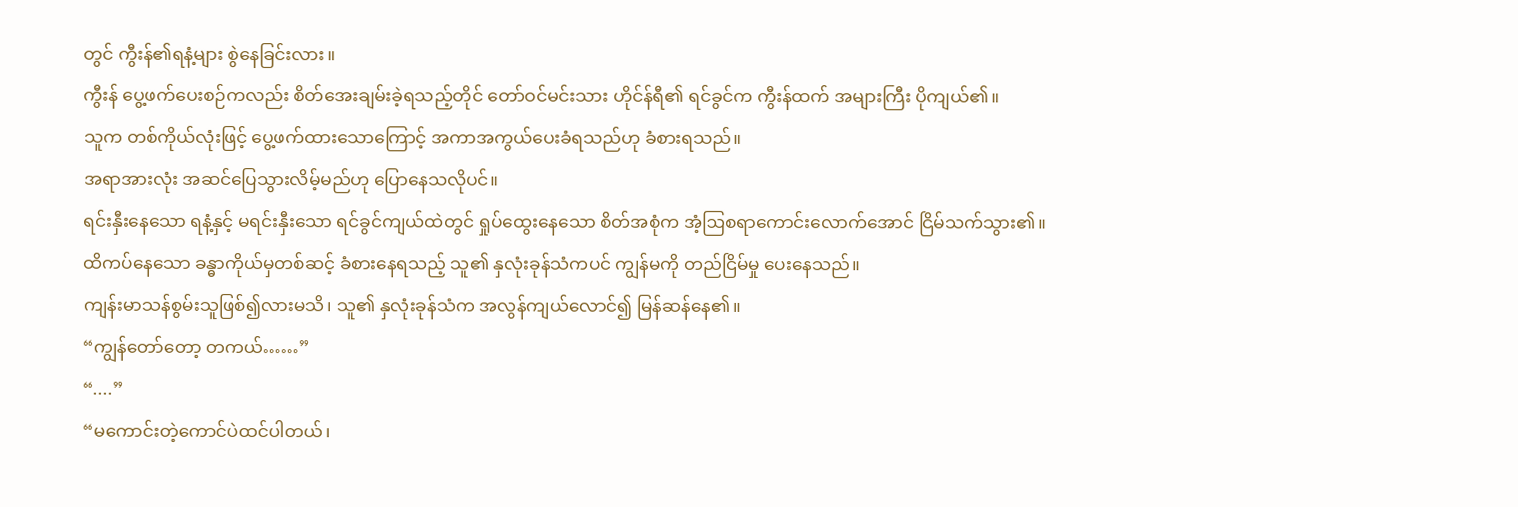တွင် ကွီးန်၏ရနံ့များ စွဲနေခြင်းလား။
ကွီးန် ပွေ့ဖက်ပေးစဉ်ကလည်း စိတ်အေးချမ်းခဲ့ရသည့်တိုင် တော်ဝင်မင်းသား ဟိုင်န်ရီ၏ ရင်ခွင်က ကွီးန်ထက် အများကြီး ပိုကျယ်၏။
သူက တစ်ကိုယ်လုံးဖြင့် ပွေ့ဖက်ထားသောကြောင့် အကာအကွယ်ပေးခံရသည်ဟု ခံစားရသည်။
အရာအားလုံး အဆင်ပြေသွားလိမ့်မည်ဟု ပြောနေသလိုပင်။
ရင်းနှီးနေသော ရနံ့နှင့် မရင်းနှီးသော ရင်ခွင်ကျယ်ထဲတွင် ရှုပ်ထွေးနေသော စိတ်အစုံက အံ့ဩစရာကောင်းလောက်အောင် ငြိမ်သက်သွား၏။
ထိကပ်နေသော ခန္ဓာကိုယ်မှတစ်ဆင့် ခံစားနေရသည့် သူ၏ နှလုံးခုန်သံကပင် ကျွန်မကို တည်ငြိမ်မှု ပေးနေသည်။
ကျန်းမာသန်စွမ်းသူဖြစ်၍လားမသိ၊ သူ၏ နှလုံးခုန်သံက အလွန်ကျယ်လောင်၍ မြန်ဆန်နေ၏။
“ကျွန်တော်တော့ တကယ်……”
“....”
“မကောင်းတဲ့ကောင်ပဲထင်ပါတယ်၊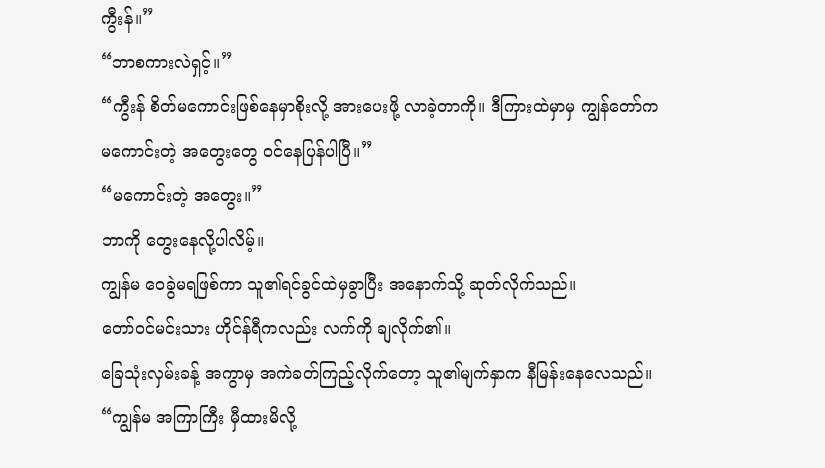ကွီးန်။”
“ဘာစကားလဲရှင့်။”
“ကွီးန် စိတ်မကောင်းဖြစ်နေမှာစိုးလို့ အားပေးဖို့ လာခဲ့တာကို။ ဒီကြားထဲမှာမှ ကျွန်တော်က မကောင်းတဲ့ အတွေးတွေ ဝင်နေပြန်ပါပြီ။”
“မကောင်းတဲ့ အတွေး။”
ဘာကို တွေးနေလို့ပါလိမ့်။
ကျွန်မ ဝေခွဲမရဖြစ်ကာ သူ၏ရင်ခွင်ထဲမှခွာပြီး အနောက်သို့ ဆုတ်လိုက်သည်။
တော်ဝင်မင်းသား ဟိုင်န်ရီကလည်း လက်ကို ချလိုက်၏။
ခြေသုံးလှမ်းခန့် အကွာမှ အကဲခတ်ကြည့်လိုက်တော့ သူ၏မျက်နှာက နီမြန်းနေလေသည်။
“ကျွန်မ အကြာကြီး မှီထားမိလို့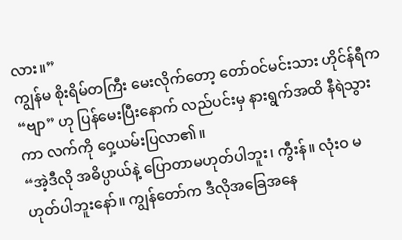လား။”
ကျွန်မ စိုးရိမ်တကြီး မေးလိုက်တော့ တော်ဝင်မင်းသား ဟိုင်န်ရီက “ဗျာ” ဟု ပြန်မေးပြီးနောက် လည်ပင်းမှ နားရွက်အထိ နီရဲသွားကာ လက်ကို ဝှေ့ယမ်းပြလာ၏။
“အဲ့ဒီလို အဓိပ္ပာယ်နဲ့ ပြောတာမဟုတ်ပါဘူး၊ ကွီးန်။ လုံးဝ မဟုတ်ပါဘူးနော်။ ကျွန်တော်က ဒီလိုအခြေအနေ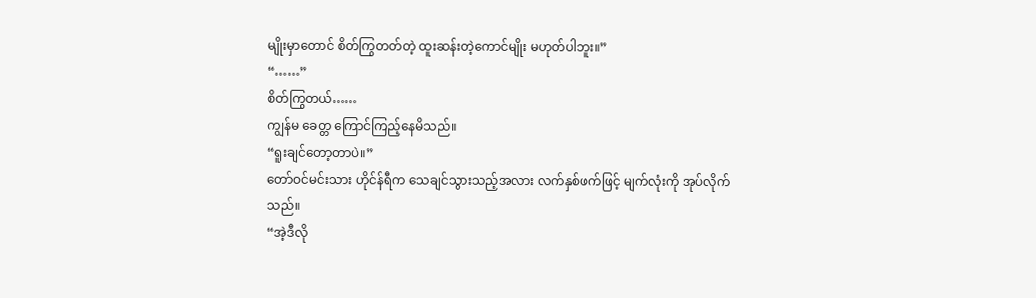မျိုးမှာတောင် စိတ်ကြွတတ်တဲ့ ထူးဆန်းတဲ့ကောင်မျိုး မဟုတ်ပါဘူး။”
“……”
စိတ်ကြွတယ်……
ကျွန်မ ခေတ္တ ကြောင်ကြည့်နေမိသည်။
“ရူးချင်တော့တာပဲ။”
တော်ဝင်မင်းသား ဟိုင်န်ရီက သေချင်သွားသည့်အလား လက်နှစ်ဖက်ဖြင့် မျက်လုံးကို အုပ်လိုက်သည်။
“အဲ့ဒီလို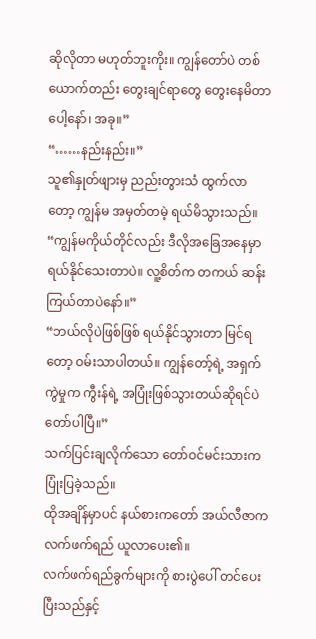ဆိုလိုတာ မဟုတ်ဘူးကိုး။ ကျွန်တော်ပဲ တစ်ယောက်တည်း တွေးချင်ရာတွေ တွေးနေမိတာပေါ့နော်၊ အခု။”
“……နည်းနည်း။”
သူ၏နှုတ်ဖျားမှ ညည်းတွားသံ ထွက်လာတော့ ကျွန်မ အမှတ်တမဲ့ ရယ်မိသွားသည်။
“ကျွန်မကိုယ်တိုင်လည်း ဒီလိုအခြေအနေမှာ ရယ်နိုင်သေးတာပဲ။ လူ့စိတ်က တကယ် ဆန်းကြယ်တာပဲနော်။”
“ဘယ်လိုပဲဖြစ်ဖြစ် ရယ်နိုင်သွားတာ မြင်ရတော့ ဝမ်းသာပါတယ်။ ကျွန်တော့်ရဲ့ အရှက်ကွဲမှုက ကွီးန်ရဲ့ အပြုံးဖြစ်သွားတယ်ဆိုရင်ပဲ တော်ပါပြီ။”
သက်ပြင်းချလိုက်သော တော်ဝင်မင်းသားက ပြုံးပြခဲ့သည်။
ထိုအချိန်မှာပင် နယ်စားကတော် အယ်လီဇာက လက်ဖက်ရည် ယူလာပေး၏။
လက်ဖက်ရည်ခွက်များကို စားပွဲပေါ် တင်ပေးပြီးသည်နှင့်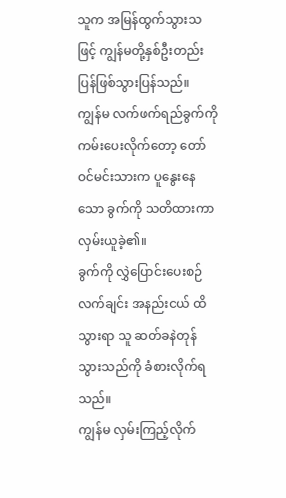သူက အမြန်ထွက်သွားသဖြင့် ကျွန်မတို့နှစ်ဦးတည်း ပြန်ဖြစ်သွားပြန်သည်။
ကျွန်မ လက်ဖက်ရည်ခွက်ကို ကမ်းပေးလိုက်တော့ တော်ဝင်မင်းသားက ပူနွေးနေသော ခွက်ကို သတိထားကာ လှမ်းယူခဲ့၏။
ခွက်ကို လွှဲပြောင်းပေးစဉ် လက်ချင်း အနည်းငယ် ထိသွားရာ သူ ဆတ်ခနဲတုန်သွားသည်ကို ခံစားလိုက်ရသည်။
ကျွန်မ လှမ်းကြည့်လိုက်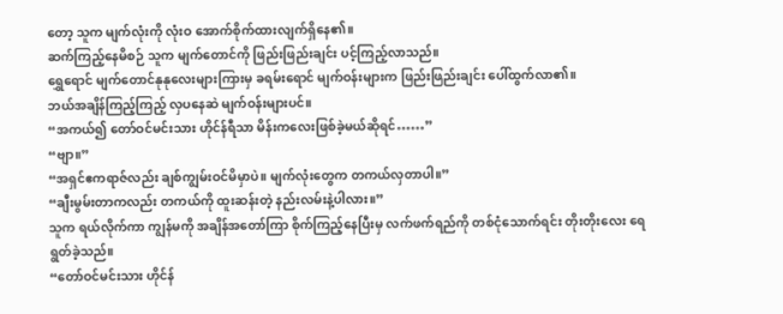တော့ သူက မျက်လုံးကို လုံးဝ အောက်စိုက်ထားလျက်ရှိနေ၏။
ဆက်ကြည့်နေမိစဉ် သူက မျက်တောင်ကို ဖြည်းဖြည်းချင်း ပင့်ကြည့်လာသည်။
ရွှေရောင် မျက်တောင်နုနုလေးများကြားမှ ခရမ်းရောင် မျက်ဝန်းများက ဖြည်းဖြည်းချင်း ပေါ်ထွက်လာ၏။
ဘယ်အချိန်ကြည့်ကြည့် လှပနေဆဲ မျက်ဝန်းများပင်။
“အကယ်၍ တော်ဝင်မင်းသား ဟိုင်န်ရီသာ မိန်းကလေးဖြစ်ခဲ့မယ်ဆိုရင်……”
“ဗျာ။”
“အရှင်ဧကရာဇ်လည်း ချစ်ကျွမ်းဝင်မိမှာပဲ။ မျက်လုံးတွေက တကယ်လှတာပါ။”
“ချီးမွမ်းတာကလည်း တကယ်ကို ထူးဆန်းတဲ့ နည်းလမ်းနဲ့ပါလား။”
သူက ရယ်လိုက်ကာ ကျွန်မကို အချိန်အတော်ကြာ စိုက်ကြည့်နေပြီးမှ လက်ဖက်ရည်ကို တစ်ငုံသောက်ရင်း တိုးတိုးလေး ရေရွတ်ခဲ့သည်။
“တော်ဝင်မင်းသား ဟိုင်န်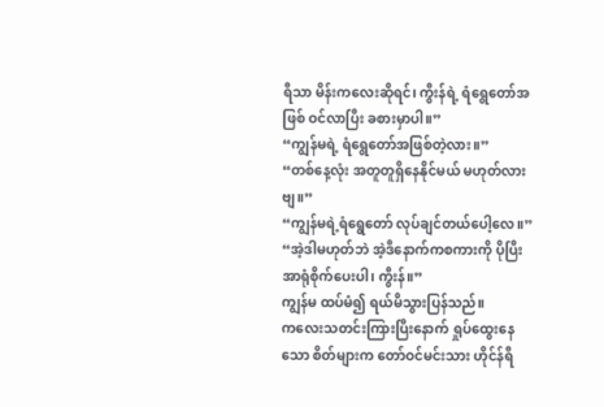ရီသာ မိန်းကလေးဆိုရင်၊ ကွီးန်ရဲ့ ရံရွေတော်အဖြစ် ဝင်လာပြီး ခစားမှာပါ။”
“ကျွန်မရဲ့ ရံရွေတော်အဖြစ်တဲ့လား။”
“တစ်နေ့လုံး အတူတူရှိနေနိုင်မယ် မဟုတ်လားဗျ။”
“ကျွန်မရဲ့ရံရွေတော် လုပ်ချင်တယ်ပေါ့လေ။”
“အဲ့ဒါမဟုတ်ဘဲ အဲ့ဒီနောက်ကစကားကို ပိုပြီး အာရုံစိုက်ပေးပါ၊ ကွီးန်။”
ကျွန်မ ထပ်မံ၍ ရယ်မိသွားပြန်သည်။
ကလေးသတင်းကြားပြီးနောက် ရှုပ်ထွေးနေသော စိတ်များက တော်ဝင်မင်းသား ဟိုင်န်ရီ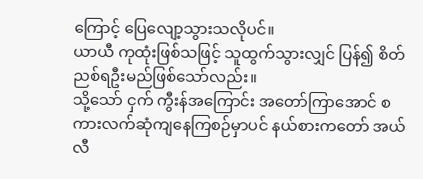ကြောင့် ပြေလျော့သွားသလိုပင်။
ယာယီ ကုထုံးဖြစ်သဖြင့် သူထွက်သွားလျှင် ပြန်၍ စိတ်ညစ်ရဦးမည်ဖြစ်သော်လည်း။
သို့သော် ငှက် ကွီးန်အကြောင်း အတော်ကြာအောင် စကားလက်ဆုံကျနေကြစဉ်မှာပင် နယ်စားကတော် အယ်လီ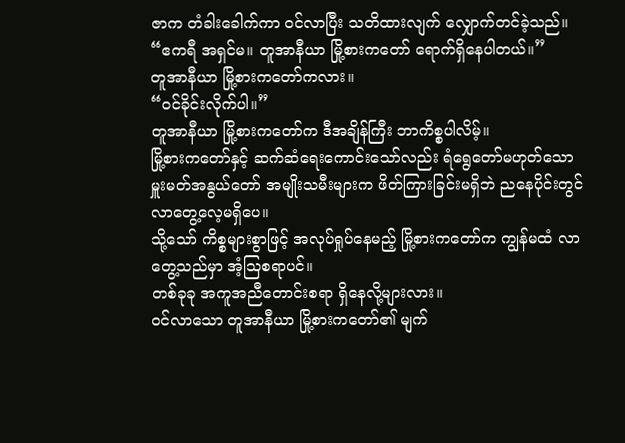ဇာက တံခါးခေါက်ကာ ဝင်လာပြီး သတိထားလျက် လျှောက်တင်ခဲ့သည်။
“ဧကရီ အရှင်မ။ တူအာနီယာ မြို့စားကတော် ရောက်ရှိနေပါတယ်။”
တူအာနီယာ မြို့စားကတော်ကလား။
“ဝင်ခိုင်းလိုက်ပါ။”
တူအာနီယာ မြို့စားကတော်က ဒီအချိန်ကြီး ဘာကိစ္စပါလိမ့်။
မြို့စားကတော်နှင့် ဆက်ဆံရေးကောင်းသော်လည်း ရံရွေတော်မဟုတ်သော မှူးမတ်အနွယ်တော် အမျိုးသမီးများက ဖိတ်ကြားခြင်းမရှိဘဲ ညနေပိုင်းတွင် လာတွေ့လေ့မရှိပေ။
သို့သော် ကိစ္စများစွာဖြင့် အလုပ်ရှုပ်နေမည့် မြို့စားကတော်က ကျွန်မထံ လာတွေ့သည်မှာ အံ့ဩစရာပင်။
တစ်ခုခု အကူအညီတောင်းစရာ ရှိနေလို့များလား။
ဝင်လာသော တူအာနီယာ မြို့စားကတော်၏ မျက်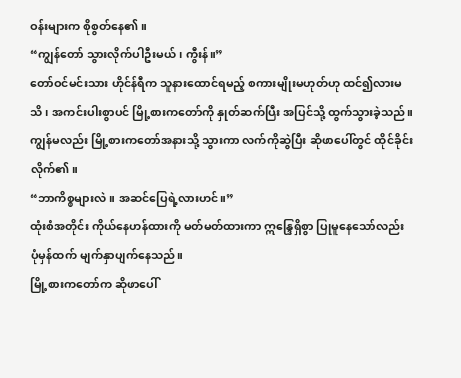ဝန်းများက စိုစွတ်နေ၏။
“ကျွန်တော် သွားလိုက်ပါဦးမယ်၊ ကွီးန်။”
တော်ဝင်မင်းသား ဟိုင်န်ရီက သူနားထောင်ရမည့် စကားမျိုးမဟုတ်ဟု ထင်၍လားမသိ၊ အကင်းပါးစွာပင် မြို့စားကတော်ကို နှုတ်ဆက်ပြီး အပြင်သို့ ထွက်သွားခဲ့သည်။
ကျွန်မလည်း မြို့စားကတော်အနားသို့ သွားကာ လက်ကိုဆွဲပြီး ဆိုဖာပေါ်တွင် ထိုင်ခိုင်းလိုက်၏။
“ဘာကိစ္စများလဲ။ အဆင်ပြေရဲ့လားဟင်။”
ထုံးစံအတိုင်း ကိုယ်နေဟန်ထားကို မတ်မတ်ထားကာ ဣန္ဒြေရှိစွာ ပြုမူနေသော်လည်း ပုံမှန်ထက် မျက်နှာပျက်နေသည်။
မြို့စားကတော်က ဆိုဖာပေါ်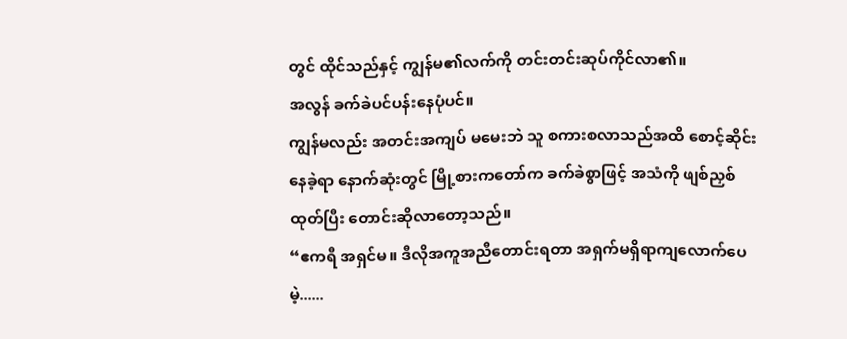တွင် ထိုင်သည်နှင့် ကျွန်မ၏လက်ကို တင်းတင်းဆုပ်ကိုင်လာ၏။
အလွန် ခက်ခဲပင်ပန်းနေပုံပင်။
ကျွန်မလည်း အတင်းအကျပ် မမေးဘဲ သူ စကားစလာသည်အထိ စောင့်ဆိုင်းနေခဲ့ရာ နောက်ဆုံးတွင် မြို့စားကတော်က ခက်ခဲစွာဖြင့် အသံကို ဖျစ်ညှစ်ထုတ်ပြီး တောင်းဆိုလာတော့သည်။
“ဧကရီ အရှင်မ။ ဒီလိုအကူအညီတောင်းရတာ အရှက်မရှိရာကျလောက်ပေမဲ့......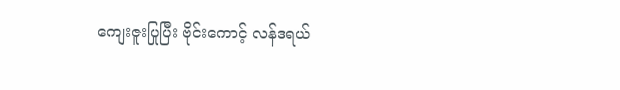ကျေးဇူးပြုပြီး ဗိုင်းကောင့် လန်ဒရယ်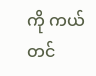ကို ကယ်တင်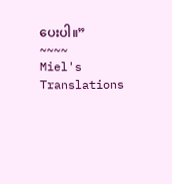ပေးပါ။”
~~~~
Miel's Translations